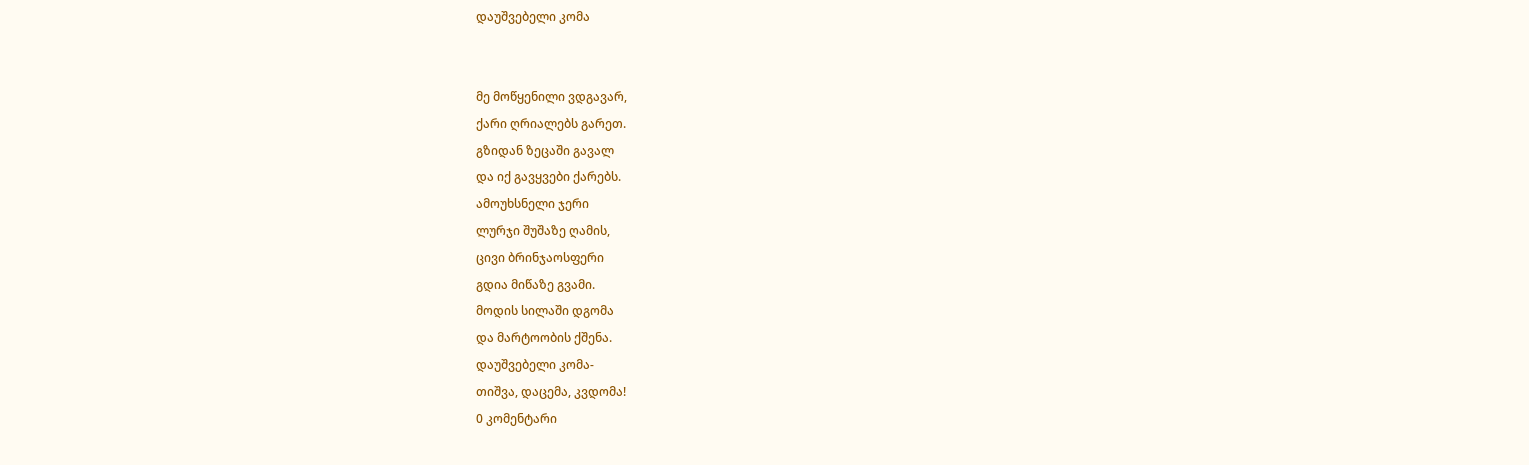დაუშვებელი კომა


მე მოწყენილი ვდგავარ,
ქარი ღრიალებს გარეთ.
გზიდან ზეცაში გავალ
და იქ გავყვები ქარებს.
ამოუხსნელი ჯერი
ლურჯი შუშაზე ღამის,
ცივი ბრინჯაოსფერი
გდია მიწაზე გვამი.
მოდის სილაში დგომა
და მარტოობის ქშენა.
დაუშვებელი კომა-
თიშვა, დაცემა, კვდომა!
0 კომენტარი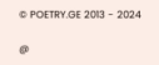© POETRY.GE 2013 - 2024

@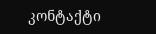კონტაქტი